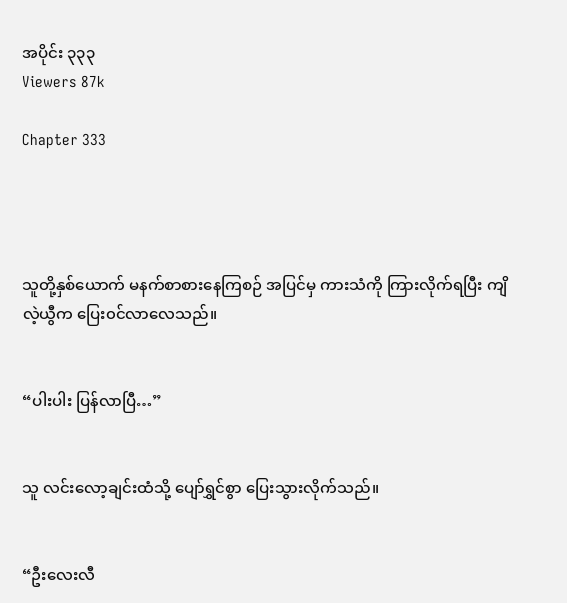အပိုင်း ၃၃၃
Viewers 87k

Chapter 333




သူတို့နှစ်ယောက် မနက်စာစားနေကြစဉ် အပြင်မှ ကားသံကို ကြားလိုက်ရပြီး ကျိလဲ့ယွီက ပြေး၀င်လာလေသည်။


“ပါးပါး ပြန်လာပြီ…”


သူ လင်းလော့ချင်းထံသို့ ပျော်ရွှင်စွာ ပြေးသွားလိုက်သည်။


“ဦးလေးလီ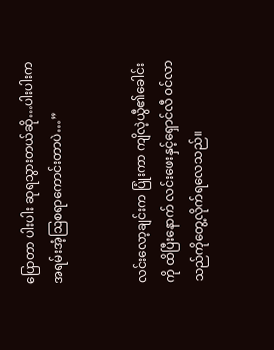ပြောတာ ပါးပါး ဆုရသွားတယ်ဆို…ပါးပါးက အရမ်းအံ့ဩစရာကောင်းတာပဲ…”


လင်းလော့ချင်းက ပြုံးကာ ကျိလဲ့ယွီ၏ခေါင်းကို ထိပြီးနောက် လင်းဖေးနှင့်ရှောင်လီ ၀င်လာသည်ကိုတွေ့လိုက်ရလေသည်။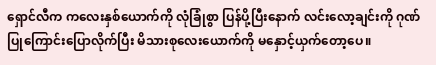ရှောင်လီက ကလေးနှစ်ယောက်ကို လုံခြုံစွာ ပြန်ပို့ပြီးနောက် လင်းလော့ချင်းကို ဂုဏ်ပြုကြောင်းပြောလိုက်ပြီး မိသားစုလေးယောက်ကို မနှောင့်ယှက်တော့ပေ။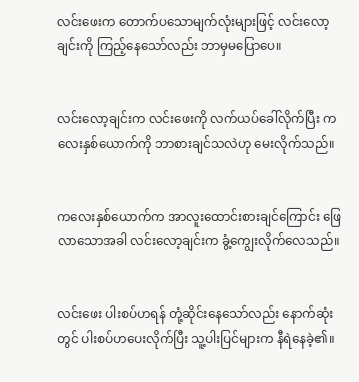လင်းဖေးက တောက်ပသောမျက်လုံးများဖြင့် လင်းလော့ချင်းကို ကြည့်နေသော်လည်း ဘာမှမပြောပေ။


လင်းလော့ချင်းက လင်းဖေးကို လက်ယပ်ခေါ်လိုက်ပြီး ကလေးနှစ်ယောက်ကို ဘာစားချင်သလဲဟု မေးလိုက်သည်။


ကလေးနှစ်ယောက်က အာလူးထောင်းစားချင်ကြောင်း ဖြေလာသောအခါ လင်းလော့ချင်းက ခွံ့ကျွေးလိုက်လေသည်။


လင်းဖေး ပါးစပ်ဟရန် တုံ့ဆိုင်းနေသော်လည်း နောက်ဆုံးတွင် ပါးစပ်ဟပေးလိုက်ပြီး သူ့ပါးပြင်များက နီရဲနေခဲ့၏။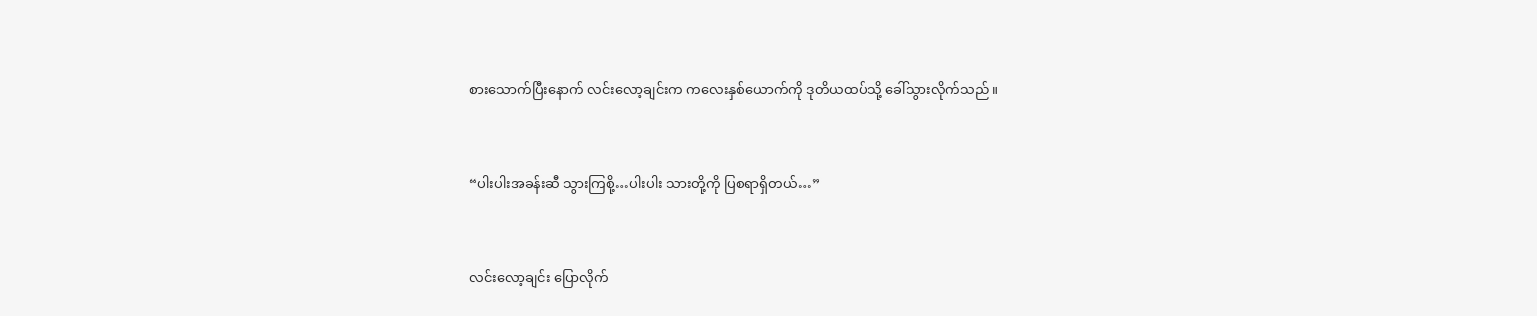စားသောက်ပြီးနောက် လင်းလော့ချင်းက ကလေးနှစ်ယောက်ကို ဒုတိယထပ်သို့ ခေါ်သွားလိုက်သည်။


“ပါးပါးအခန်းဆီ သွားကြစို့…ပါးပါး သားတို့ကို ပြစရာရှိတယ်…”


လင်းလော့ချင်း ပြောလိုက်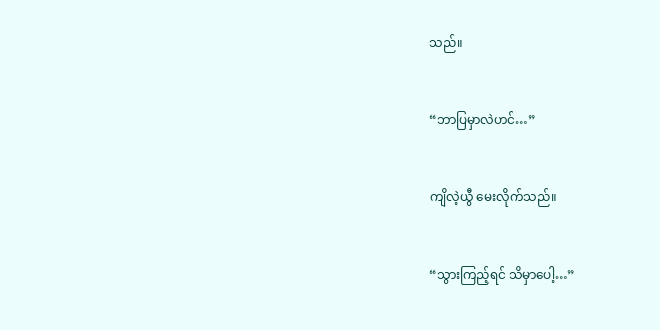သည်။


“ဘာပြမှာလဲဟင်…”


ကျိလဲ့ယွီ မေးလိုက်သည်။


“သွားကြည့်ရင် သိမှာပေါ့…”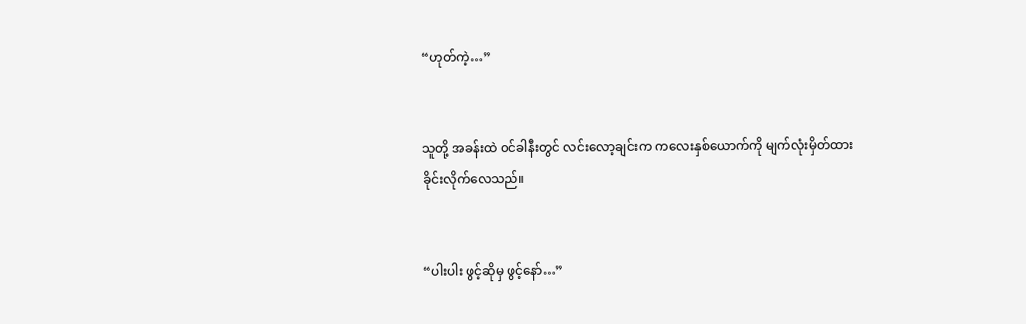“ဟုတ်ကဲ့…”


သူတို့ အခန်းထဲ ၀င်ခါနီးတွင် လင်းလော့ချင်းက ကလေးနှစ်ယောက်ကို မျက်လုံးမှိတ်ထားခိုင်းလိုက်လေသည်။


“ပါးပါး ဖွင့်ဆိုမှ ‌ဖွင့်နော်…”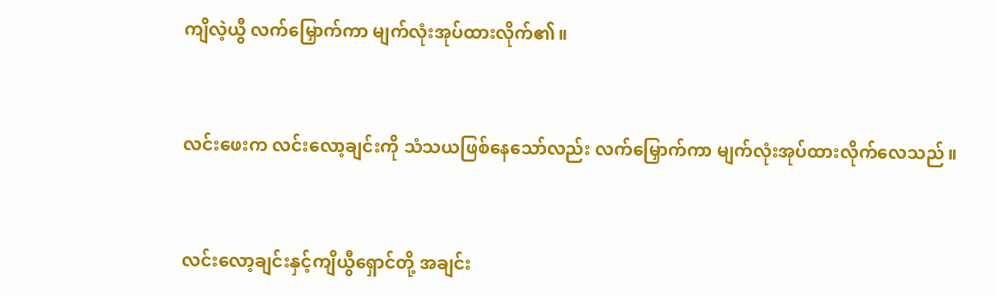ကျိလဲ့ယွီ လက်မြှောက်ကာ မျက်လုံးအုပ်ထားလိုက်၏။


လင်းဖေးက လင်းလော့ချင်းကို သံသယဖြစ်နေသော်လည်း လက်မြှောက်ကာ မျက်လုံးအုပ်ထားလိုက်‌လေသည်။


လင်းလော့ချင်းနှင့်ကျိယွီရှောင်တို့ အချင်း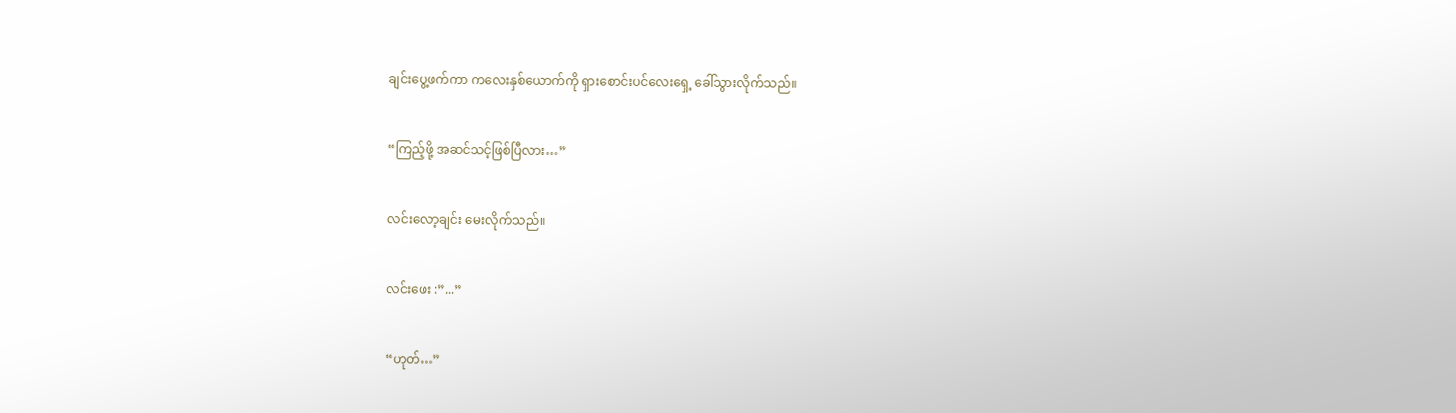ချင်းပွေ့ဖက်ကာ ကလေးနှစ်ယောက်ကို ရှားစောင်းပင်လေးရှေ့ ခေါ်သွားလိုက်သည်။


“ကြည့်ဖို့ အဆင်သင့်ဖြစ်ပြီလား…”


လင်းလော့ချင်း မေးလိုက်သည်။


လင်းဖေး :”...”


“ဟုတ်…”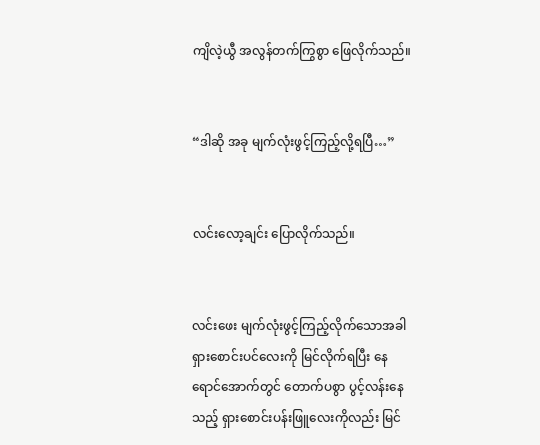ကျိလဲ့ယွီ အလွန်တက်ကြွစွာ ဖြေလိုက်သည်။


“ဒါဆို အခု မျက်လုံးဖွင့်ကြည့်လို့ရပြီ…”


လင်းလော့ချင်း ပြောလိုက်သည်။


လင်းဖေး မျက်လုံးဖွင့်ကြည့်လိုက်‌သောအခါ ရှားစောင်းပင်လေးကို မြင်လိုက်ရပြီး နေရောင်အောက်တွင် တောက်ပစွာ ပွင့်လန်းနေသည့် ရှားစောင်းပန်းဖြူလေးကိုလည်း မြင်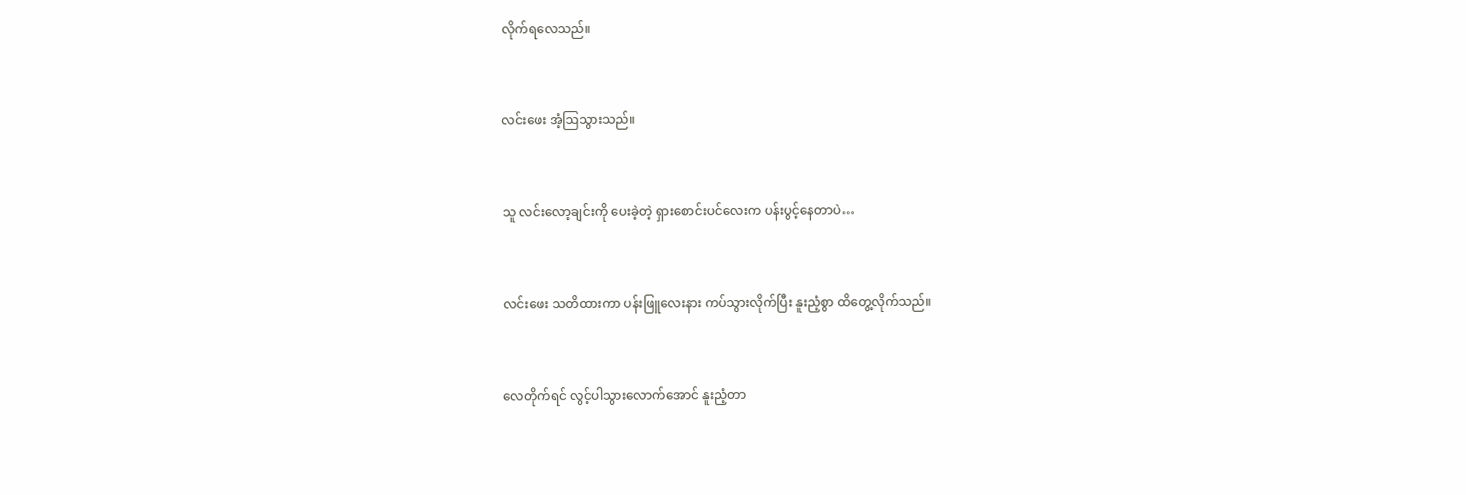လိုက်ရလေသည်။


လင်းဖေး အံ့ဩသွားသည်။


သူ လင်းလော့ချင်းကို ပေးခဲ့တဲ့ ရှားစောင်းပင်လေးက ပန်းပွင့်နေတာပဲ…


လင်းဖေး သတိထားကာ ပန်းဖြူလေးနား ကပ်သွားလိုက်ပြီး နူးညံ့စွာ ထိတွေ့လိုက်သည်။


လေတိုက်ရင် လွင့်ပါသွားလောက်အောင် နူးညံ့တာ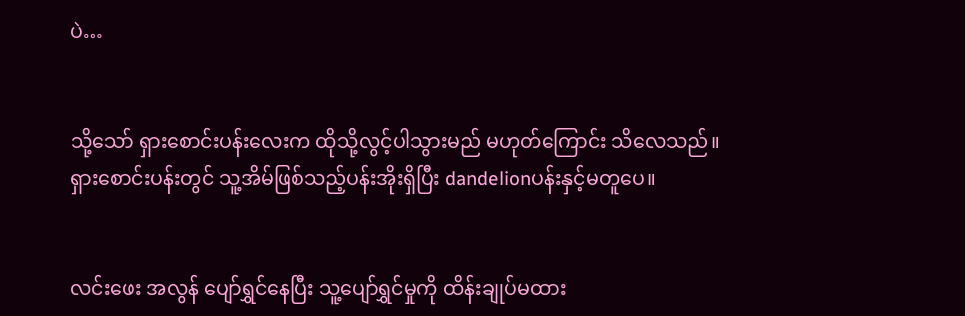ပဲ…


သို့သော် ရှားစောင်းပန်းလေးက ထိုသို့လွင့်ပါသွားမည် မဟုတ်ကြောင်း သိလေသည်။ ရှားစောင်းပန်းတွင် သူ့အိမ်ဖြစ်သည့်ပန်းအိုးရှိပြီး dandelionပန်းနှင့်မတူပေ။


လင်းဖေး အလွန် ပျော်ရွှင်နေပြီး သူ့ပျော်ရွှင်မှုကို ထိန်းချုပ်မထား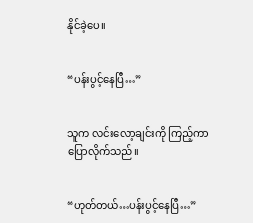နိုင်ခဲ့ပေ။


“ပန်းပွင့်နေပြီ…”


သူက လင်းလော့ချင်းကို ကြည့်ကာ ပြောလိုက်သည်။


“ဟုတ်တယ်…ပန်းပွင့်နေပြီ…”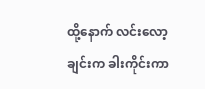ထို့နောက် လင်းလော့ချင်းက ခါးကိုင်းကာ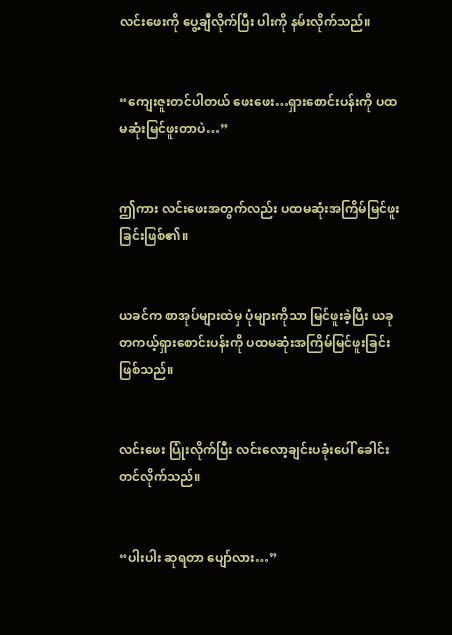လင်းဖေးကို ပွေ့ချီလိုက်ပြီး ပါးကို နမ်းလိုက်သည်။


“ကျေးဇူးတင်ပါတယ် ဖေးဖေး…ရှားစောင်းပန်းကို ပထမဆုံးမြင်ဖူးတာပဲ…”


ဤကား လင်းဖေးအတွက်လည်း ပထမဆုံးအကြိမ်မြင်ဖူးခြင်းဖြစ်၏။


ယခင်က စာအုပ်များထဲမှ ပုံများကိုသာ မြင်ဖူးခဲ့ပြီး ယခု တကယ့်ရှားစောင်းပန်းကို ပထမဆုံးအကြိမ်မြင်ဖူးခြင်းဖြစ်သည်။


လင်းဖေး ပြုံးလိုက်ပြီး လင်းလော့ချင်းပခုံးပေါ် ခေါင်းတင်လိုက်သည်။


“ပါးပါး ဆုရတာ ပျော်လား…”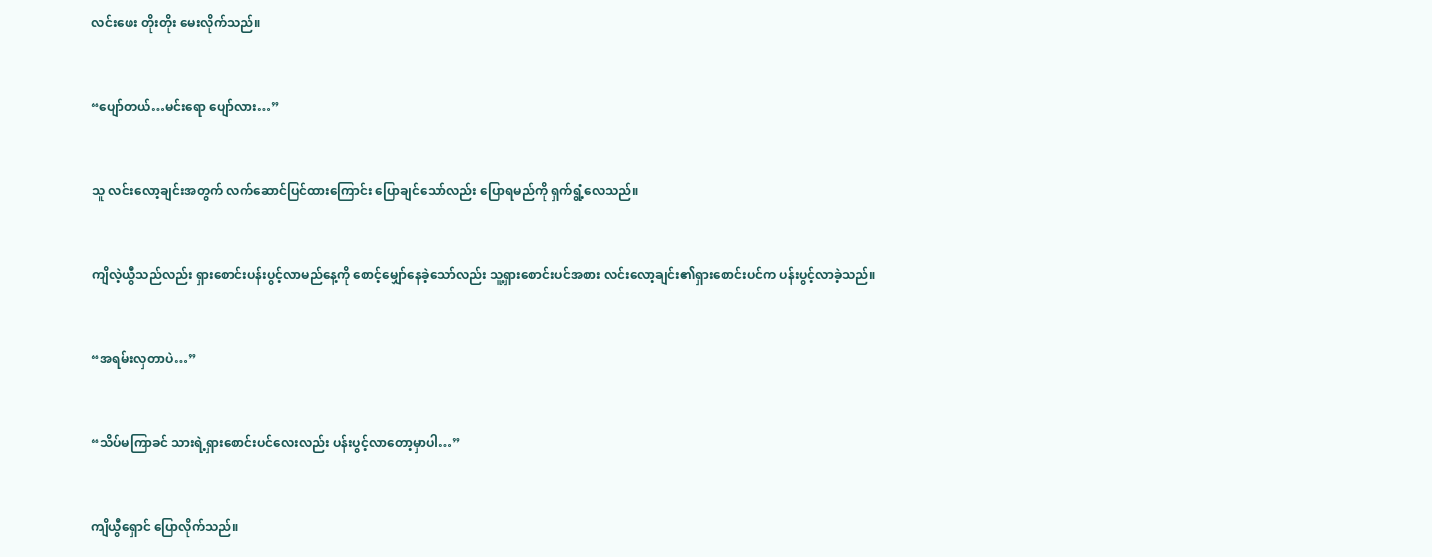လင်းဖေး တိုးတိုး မေးလိုက်သည်။


“ပျော်တယ်…မင်းရော ပျော်လား…”


သူ လင်းလော့ချင်းအတွက် လက်ဆောင်ပြင်ထားကြောင်း ပြောချင်သော်လည်း ပြောရမည်ကို ရှက်ရွံ့လေသည်။


ကျိလဲ့ယွီသည်လည်း ရှားစောင်းပန်းပွင့်လာမည်နေ့ကို စောင့်မျှော်နေခဲ့သော်လည်း သူ့ရှားစောင်းပင်အစား လင်းလော့ချင်း၏ရှားစောင်းပင်က ပန်းပွင့်လာခဲ့သည်။


“အရမ်းလှတာပဲ…”


“သိပ်မကြာခင် သားရဲ့ရှားစောင်း‌ပင်လေးလည်း ပန်းပွင့်လာတော့မှာပါ…”


ကျိယွီရှောင် ပြောလိုက်သည်။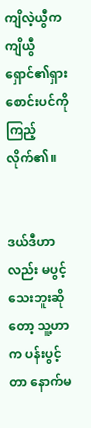ကျိလဲ့ယွီက ကျိယွီရှောင်၏ရှားစောင်းပင်ကို ကြည့်လိုက်၏။


ဒယ်ဒီဟာလည်း မပွင့်သေးဘူးဆိုတော့ သူ့ဟာက ပန်းပွင့်တာ နောက်မ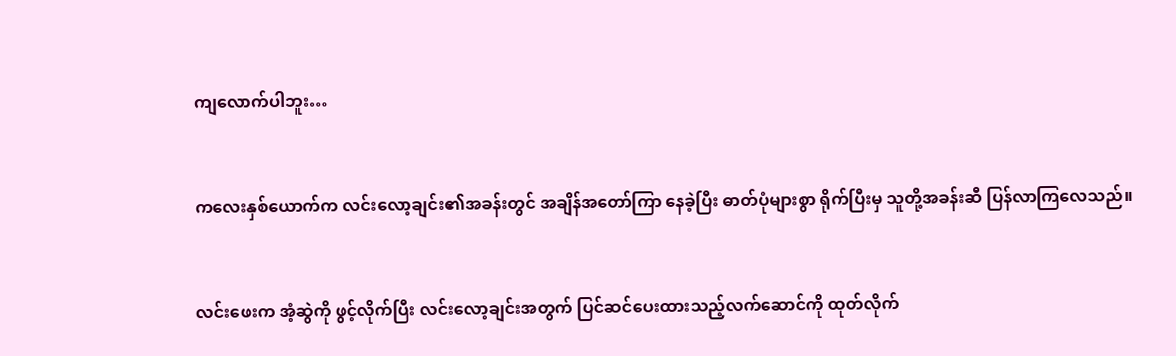ကျလောက်ပါဘူး…


ကလေးနှစ်ယောက်က လင်းလော့ချင်း၏အခန်းတွင် အချိန်အတော်ကြာ နေခဲ့ပြီး ဓာတ်ပုံများစွာ ရိုက်ပြီးမှ သူတို့အခန်းဆီ ပြန်လာကြလေသည်။


လင်းဖေးက အံ့ဆွဲကို ဖွင့်လိုက်ပြီး လင်းလော့ချင်းအတွက် ပြင်ဆင်ပေးထားသည့်လက်ဆောင်ကို ထုတ်လိုက်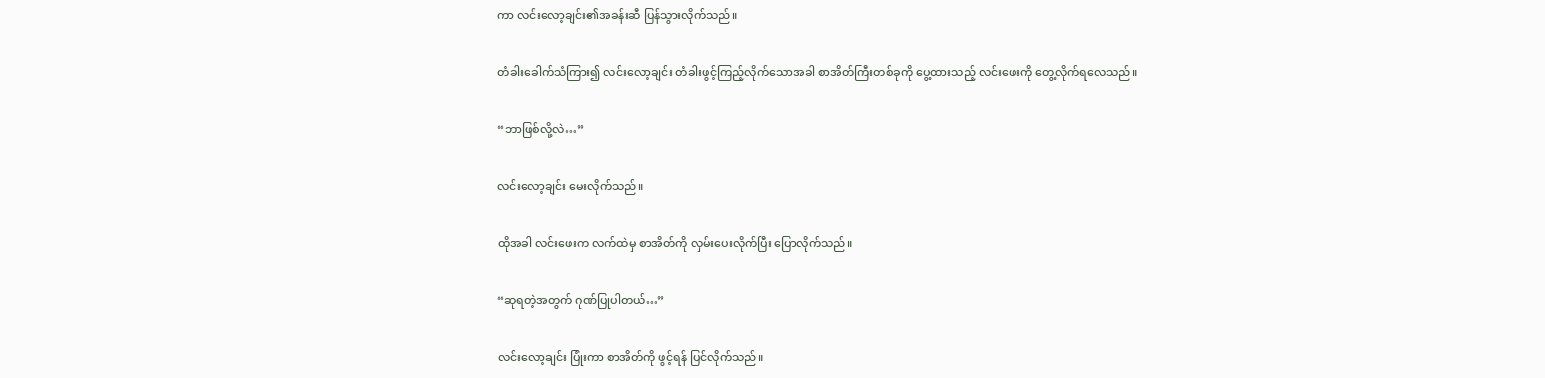ကာ လင်းလော့ချင်း၏အခန်းဆီ ပြန်သွားလိုက်သည်။


တံခါးခေါက်သံကြား၍ လင်းလော့ချင်း တံခါးဖွင့်ကြည့်လိုက်သောအခါ စာအိတ်ကြီးတစ်ခုကို ပွေ့ထားသည့် လင်းဖေးကို တွေ့လိုက်ရလေသည်။


“ဘာဖြစ်လို့လဲ…”


လင်းလော့ချင်း မေးလိုက်သည်။


ထိုအခါ လင်းဖေးက လက်ထဲမှ စာအိတ်ကို လှမ်းပေးလိုက်ပြီး ပြောလိုက်သည်။


“ဆုရတဲ့အတွက် ဂုဏ်ပြုပါတယ်…”


လင်းလော့ချင်း ပြုံးကာ စာအိတ်ကို ဖွင့်ရန် ပြင်လိုက်သည်။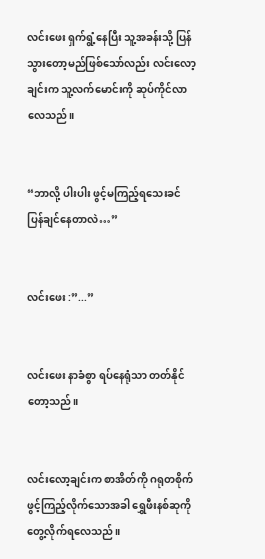လင်းဖေး ရှက်ရွံ့နေပြီး သူ့အခန်းသို့ ပြန်သွားတော့မည်ဖြစ်သော်လည်း လင်းလော့ချင်းက သူ့လက်မောင်းကို ဆုပ်ကိုင်လာလေသည်။


“ဘာလို့ ပါးပါး ဖွင့်မကြည့်ရသေးခင် ပြန်ချင်နေတာလဲ…”


လင်းဖေး :”...”


လင်းဖေး နာခံစွာ ရပ်နေရုံသာ တတ်နိုင်တော့သည်။


လင်းလော့ချင်းက စာအိတ်ကို ဂရုတစိုက် ဖွင့်ကြည့်လိုက်သောအခါ ရွှေဖီးနစ်ဆုကို တွေ့လိုက်ရလေသည်။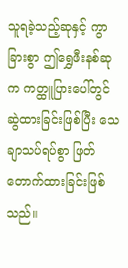သူရခဲ့သည့်ဆုနှင့် ကွာခြားစွာ ဤရွှေဖီးနစ်ဆုက ကတ္ထူပြားပေါ်တွင် ဆွဲထားခြင်းဖြစ်ပြီး သေချာသပ်ရပ်စွာ ဖြတ်တောက်ထားခြင်းဖြစ်သည်။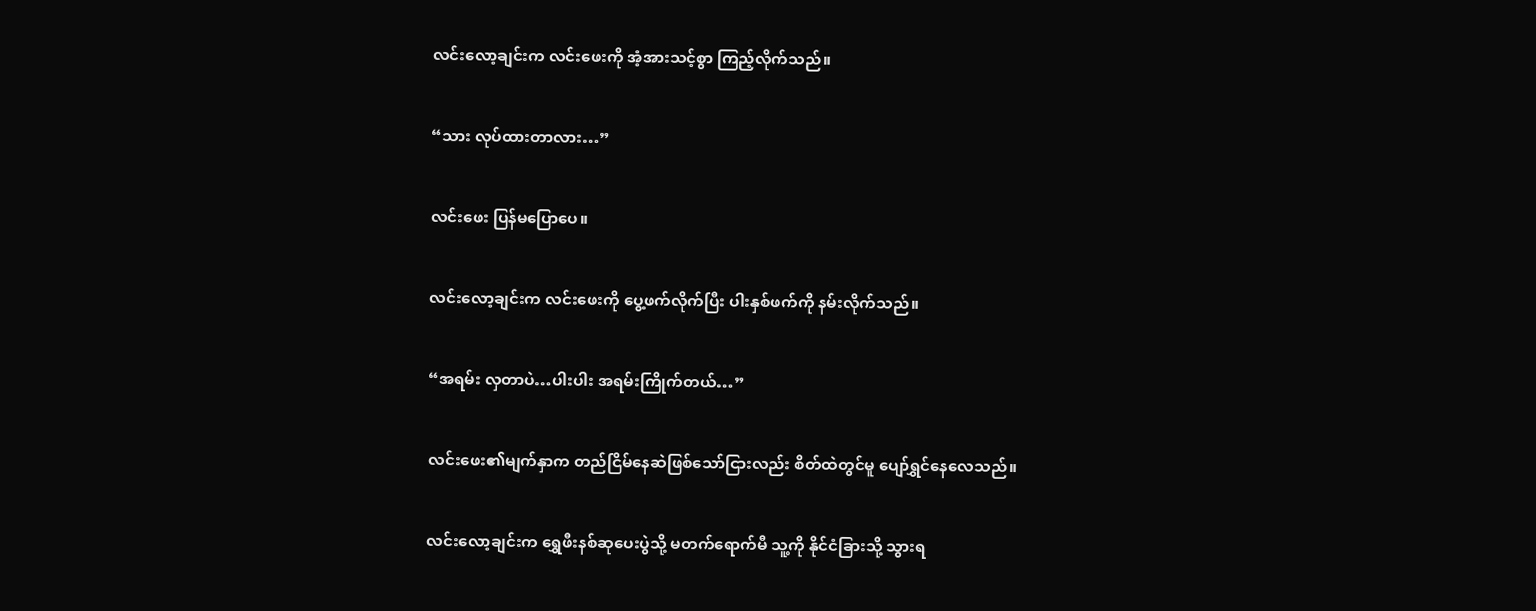လင်းလော့ချင်းက လင်းဖေးကို အံ့အားသင့်စွာ ကြည့်လိုက်သည်။


“သား လုပ်ထားတာလား…”


လင်းဖေး ပြန်မပြောပေ။


လင်းလော့ချင်းက လင်းဖေးကို ပွေ့ဖက်လိုက်ပြီး ပါးနှစ်ဖက်ကို နမ်းလိုက်သည်။


“အရမ်း လှတာပဲ…ပါးပါး အရမ်းကြိုက်တယ်…”


လင်းဖေး၏မျက်နှာက တည်ငြိမ်နေဆဲဖြစ်သော်ငြားလည်း စိတ်ထဲတွင်မူ ပျော်ရွှင်နေလေသည်။


လင်းလော့ချင်းက ရွှေဖီးနစ်ဆုပေးပွဲသို့ မတက်ရောက်မီ သူ့ကို နိုင်ငံခြားသို့ သွားရ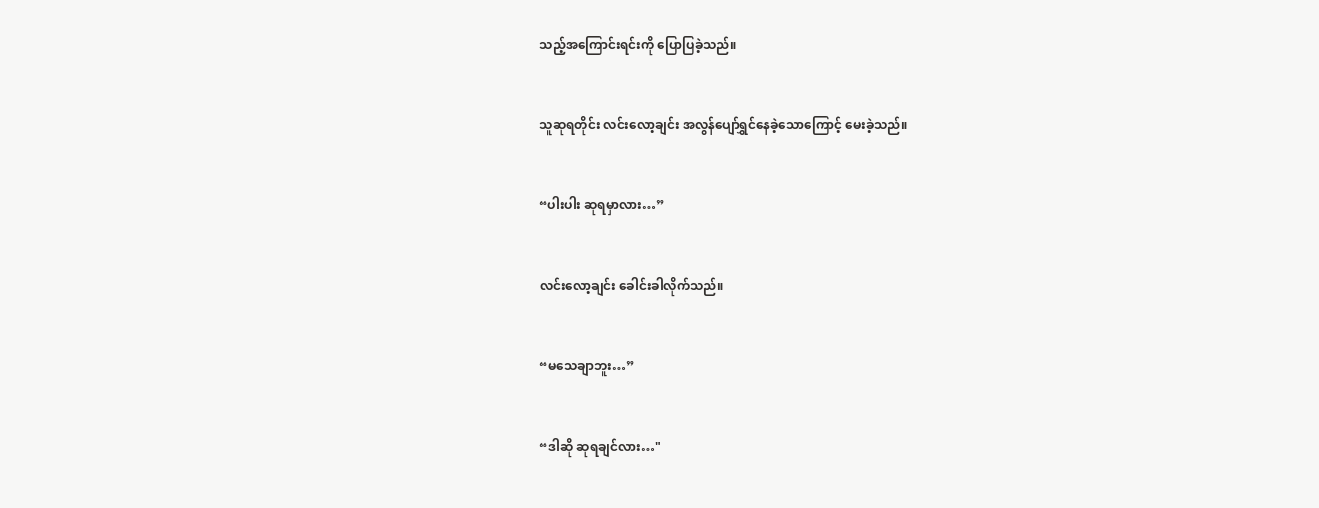သည့်အကြောင်းရင်းကို ပြောပြခဲ့သည်။


သူဆုရတိုင်း လင်းလော့ချင်း အလွန်ပျော်ရွှင်နေခဲ့သောကြောင့် မေးခဲ့သည်။


“ပါးပါး ဆုရမှာလား…”


လင်းလော့ချင်း ခေါင်းခါလိုက်သည်။


“မသေချာဘူး…”


“ဒါဆို ဆုရချင်လား…"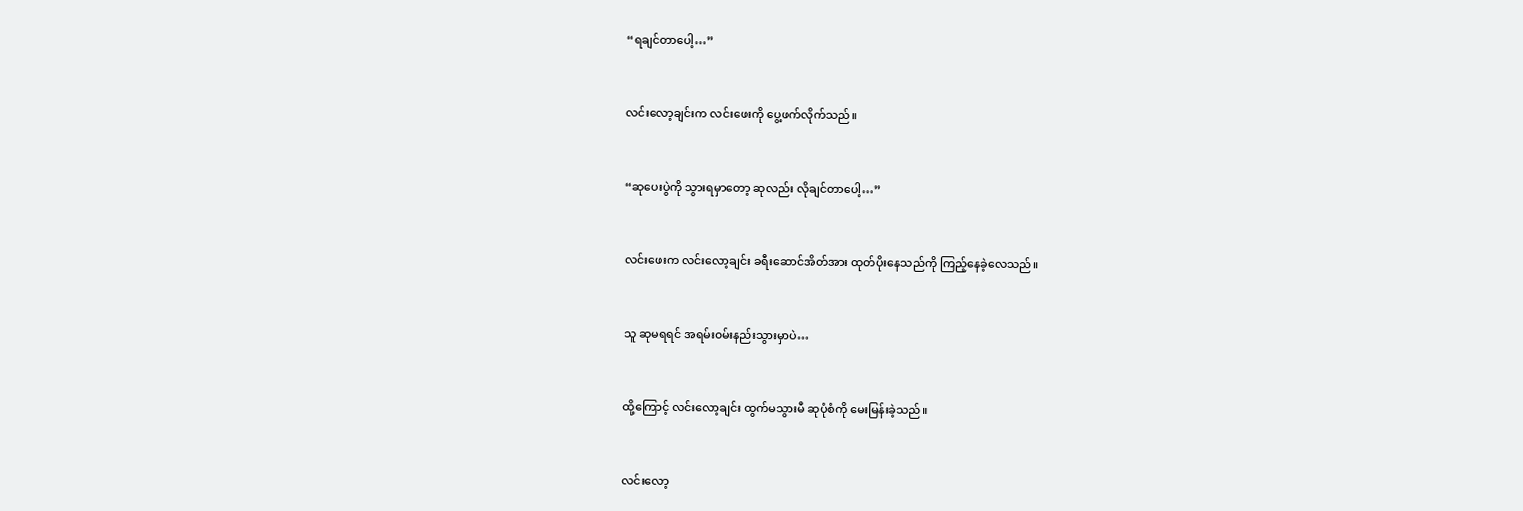“ရချင်တာပေါ့…”


လင်းလော့ချင်းက လင်းဖေးကို ပွေ့ဖက်လိုက်သည်။


“ဆုပေးပွဲကို သွားရမှာတော့ ဆုလည်း လိုချင်တာပေါ့…”


လင်းဖေးက လင်းလော့ချင်း ခရီးဆောင်အိတ်အား ထုတ်ပိုးနေသည်ကို ကြည့်နေခဲ့လေသည်။


သူ ဆုမရရင် အရမ်း၀မ်းနည်းသွားမှာပဲ…


ထို့ကြောင့် လင်းလော့ချင်း ထွက်မသွားမီ ဆုပုံစံကို မေးမြန်းခဲ့သည်။


လင်းလော့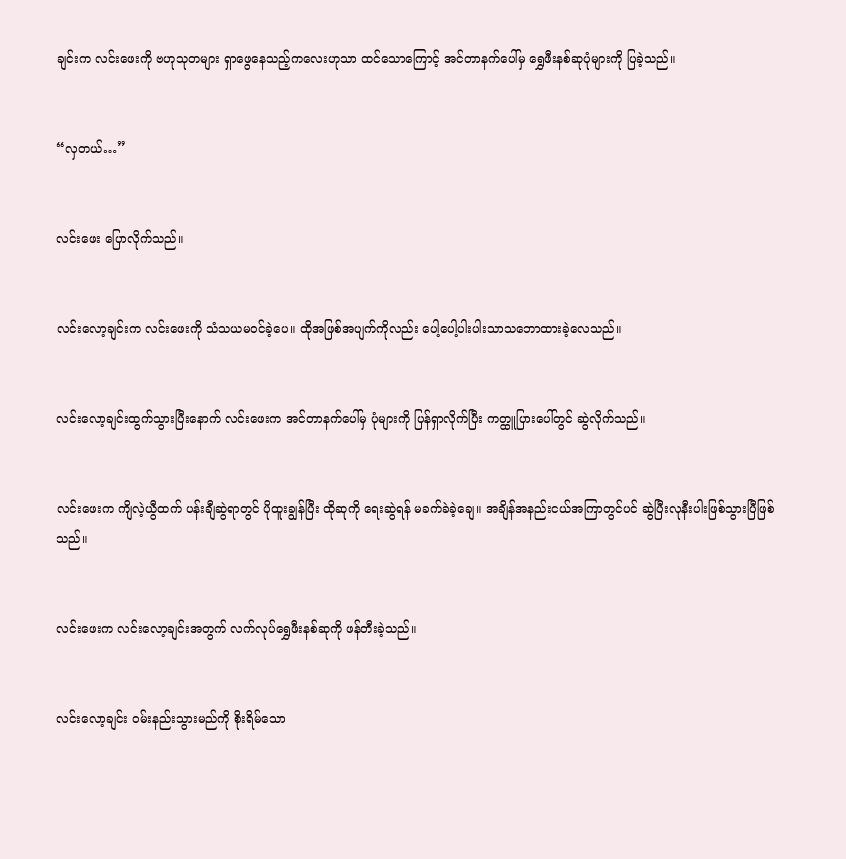ချင်းက လင်းဖေးကို ဗဟုသုတများ ရှာဖွေနေသည့်ကလေးဟုသာ ထင်သောကြောင့် အင်တာနက်ပေါ်မှ ရွှေဖီးနစ်ဆုပုံများကို ပြခဲ့သည်။


“လှတယ်…”


လင်းဖေး ပြောလိုက်သည်။


လင်းလော့ချင်းက လင်းဖေးကို သံသယမ၀င်ခဲ့ပေ။ ထိုအဖြစ်အပျက်ကိုလည်း ပေါ့ပေါ့ပါးပါးသာသဘောထားခဲ့လေသည်။


လင်းလော့ချင်းထွက်သွားပြီးနောက် လင်းဖေးက အင်တာနက်ပေါ်မှ ပုံများကို ပြန်ရှာလိုက်ပြီး ကတ္ထူပြားပေါ်တွင် ဆွဲလိုက်သည်။


လင်းဖေးက ကျိလဲ့ယွီထက် ပန်းချီဆွဲရာတွင် ပိုထူးချွန်ပြီး ထိုဆုကို ရေးဆွဲရန် မခက်ခဲခဲ့ချေ။ အချိန်အနည်းငယ်အကြာတွင်ပင် ဆွဲပြီးလုနီးပါးဖြစ်သွားပြီဖြစ်သည်။


လင်းဖေးက လင်းလော့ချင်းအတွက် လက်လုပ်ရွှေဖီးနစ်ဆုကို ဖန်တီးခဲ့သည်။


လင်းလော့ချင်း ၀မ်းနည်းသွားမည်ကို စိုးရိမ်သော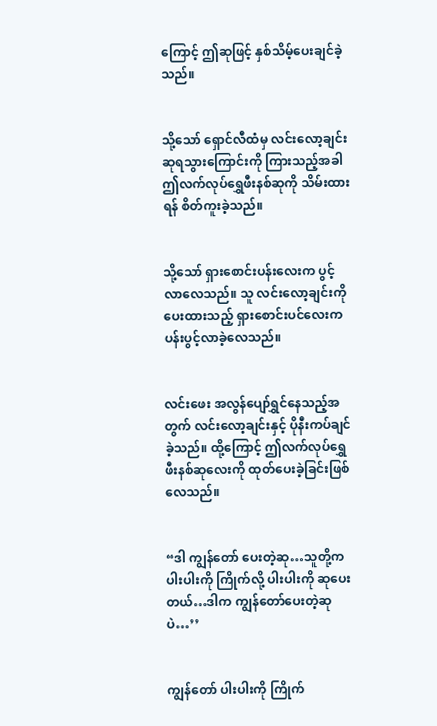ကြောင့် ဤဆုဖြင့် နှစ်သိမ့်ပေးချင်ခဲ့သည်။


သို့သော် ရှောင်လီထံမှ လင်းလော့ချင်းဆုရသွားကြောင်းကို ကြားသည့်အခါ ဤလက်လုပ်ရွှေဖီးနစ်ဆုကို သိမ်းထားရန် စိတ်ကူးခဲ့သည်။


သို့သော် ရှားစောင်းပန်းလေးက ပွင့်လာလေသည်။ သူ လင်းလော့ချင်းကို ပေးထားသည့် ရှားစောင်းပင်လေးက ပန်းပွင့်လာခဲ့လေသည်။


လင်း‌ဖေး အလွန်ပျော်ရွှင်နေသည့်အတွက် လင်းလော့ချင်းနှင့် ပိုနီးကပ်ချင်ခဲ့သည်။ ထို့ကြောင့် ဤလက်လုပ်ရွှေဖီးနစ်ဆုလေးကို ထုတ်ပေးခဲ့ခြင်းဖြစ်လေသည်။


“ဒါ ကျွန်တော် ပေးတဲ့ဆု…သူတို့က ပါးပါးကို ကြိုက်လို့ ပါးပါးကို ဆုပေးတယ်…ဒါက ကျွန်တော်ပေးတဲ့ဆုပဲ…’’


ကျွန်တော် ပါးပါးကို ကြိုက်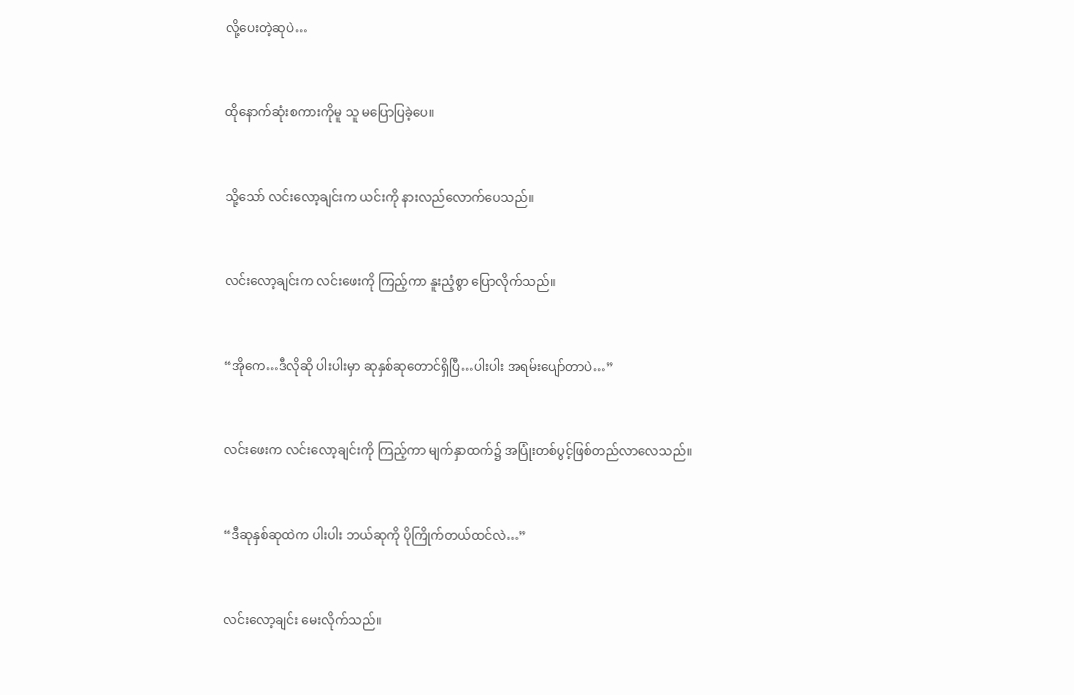လို့ပေးတဲ့ဆုပဲ…


ထိုနောက်ဆုံးစကားကိုမူ သူ ‌မပြောပြခဲ့ပေ။


သို့သော် လင်းလော့ချင်းက ယင်းကို နားလည်လောက်ပေသည်။


လင်းလော့ချင်းက လင်းဖေးကို ကြည့်ကာ နူးညံ့စွာ ပြောလိုက်သည်။


“အိုကေ…ဒီလိုဆို ပါးပါးမှာ ဆုနှစ်ဆုတောင်ရှိပြီ…ပါးပါး အရမ်းပျော်တာပဲ…”


လင်းဖေးက လင်းလော့ချင်းကို ကြည့်ကာ မျက်နှာထက်၌ အပြုံးတစ်ပွင့်ဖြစ်တည်လာလေသည်။


“ဒီဆုနှစ်ဆုထဲက ပါးပါး ဘယ်‌ဆုကို ပိုကြိုက်တယ်ထင်လဲ…”


လင်းလော့ချင်း မေးလိုက်သည်။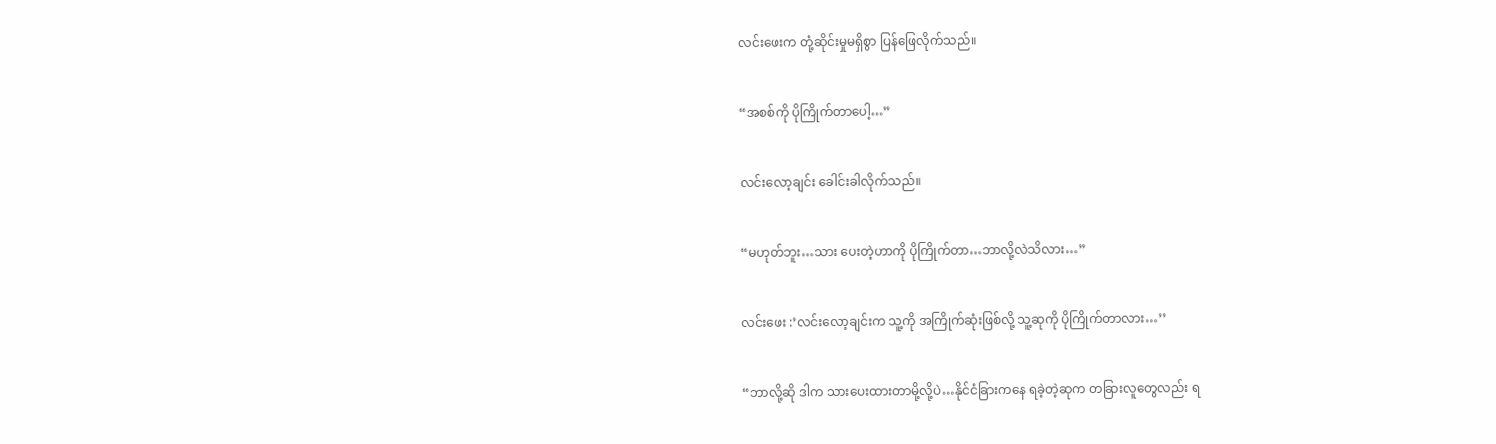လင်းဖေးက တုံ့ဆိုင်းမှုမရှိစွာ ပြန်ဖြေလိုက်သည်။


“အစစ်ကို ပို‌ကြိုက်တာပေါ့…”


လင်းလော့ချင်း ခေါင်းခါလိုက်သည်။


“မဟုတ်ဘူး…သား ပေးတဲ့ဟာကို ပိုကြိုက်တာ…ဘာလို့လဲသိလား…”


လင်းဖေး :’လင်းလော့ချင်းက သူ့ကို အကြိုက်ဆုံးဖြစ်လို့ သူ့ဆုကို ပိုကြိုက်တာလား…’’


“ဘာလို့ဆို ဒါက သားပေးထားတာမို့လို့ပဲ…နိုင်ငံခြားကနေ ရခဲ့တဲ့ဆုက တခြားလူတွေလည်း ရ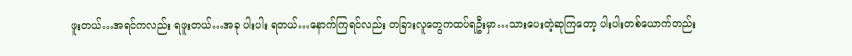ဖူးတယ်…အရင်ကလည်း ရဖူးတယ်…အခု ပါးပါး ရတယ်…နောက်ကြရင်လည်း တခြားလူတွေကထပ်ရဦးမှာ…သားပေးတဲ့ဆုကြတော့ ပါးပါးတစ်ယောက်တည်း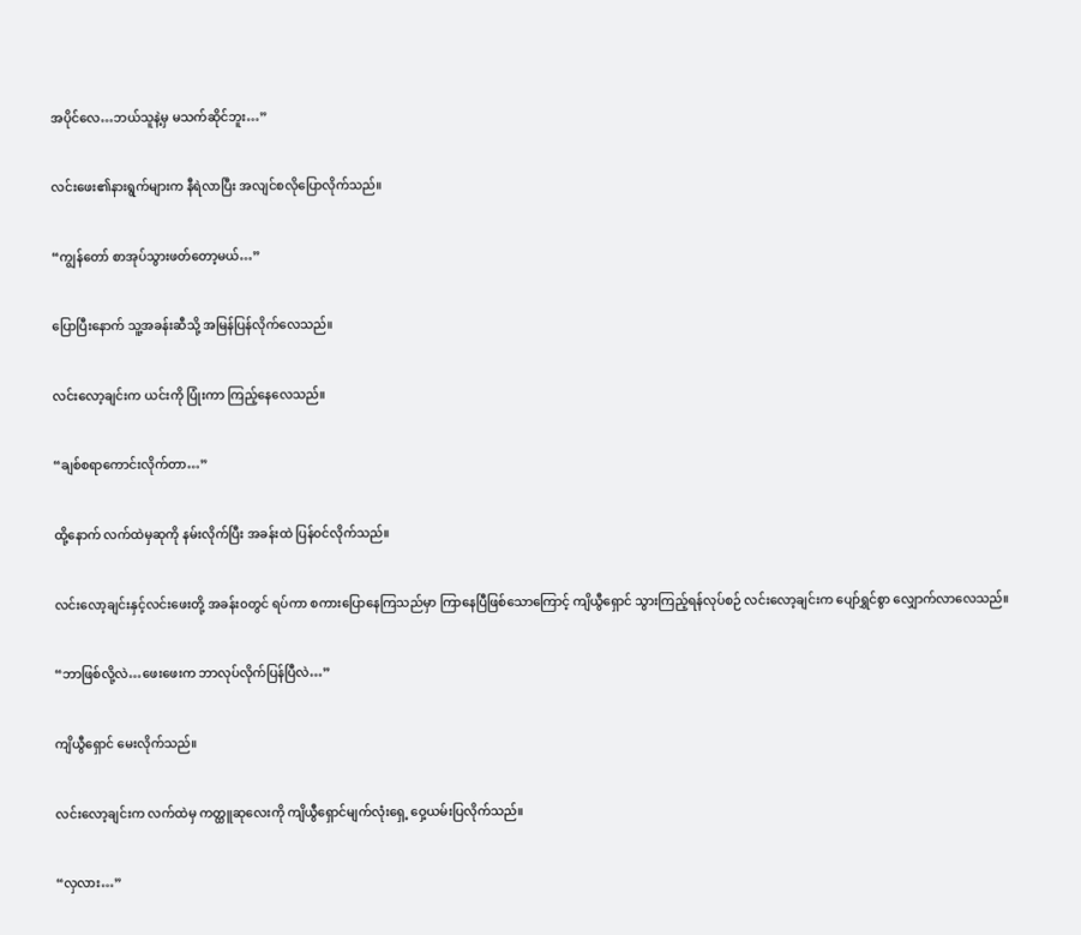အပိုင်လေ…ဘယ်သူနဲ့မှ မသက်ဆိုင်ဘူး…”


လင်းဖေး၏နားရွက်များက နီရဲလာပြီး အလျင်စလိုပြောလိုက်သည်။


“ကျွန်တော် စာအုပ်သွားဖတ်‌တော့မယ်…”


ပြောပြီးနောက် သူ့အခန်းဆီသို့ အမြန်ပြန်လိုက်လေသည်။


လင်းလော့ချင်းက ယင်းကို ပြုံးကာ ကြည့်နေလေသည်။


“ချစ်စရာကောင်းလိုက်တာ…”


ထို့နောက် လက်ထဲမှဆုကို နမ်းလိုက်ပြီး အခန်းထဲ ပြန်၀င်လိုက်သည်။


လင်းလော့ချင်းနှင့်လင်းဖေးတို့ အခန်း၀တွင် ရပ်ကာ စကားပြောနေကြသည်မှာ ကြာနေပြီဖြစ်သောကြောင့် ကျိယွီရှောင် သွားကြည့်ရန်လုပ်စဉ် လင်းလော့ချင်းက ပျော်ရွှင်စွာ လျှောက်လာလေသည်။


“ဘာဖြစ်လို့လဲ…ဖေးဖေးက ဘာလုပ်လိုက်ပြန်ပြီလဲ…”


ကျိယွီရှောင် မေးလိုက်သည်။


လင်းလော့ချင်းက လက်ထဲမှ ကတ္ထူဆုလေးကို ကျိယွီရှောင်မျက်လုံးရှေ့ ဝှေ့ယမ်းပြလိုက်သည်။


“လှလား…”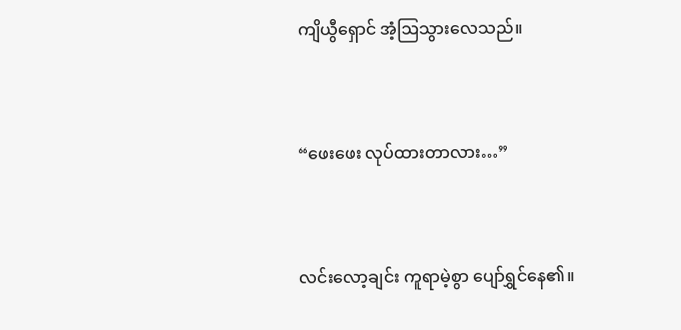ကျိယွီရှောင် အံ့ဩသွားလေသည်။


“ဖေးဖေး လုပ်ထားတာလား…”


လင်းလော့ချင်း ကူရာမဲ့စွာ ပျော်ရွှင်နေ၏။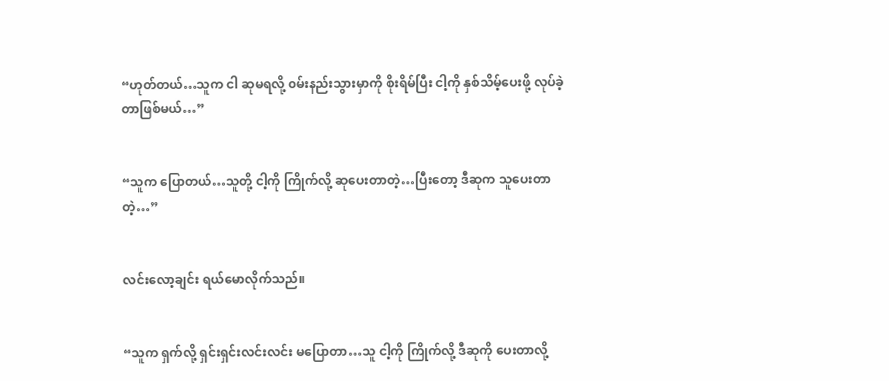“ဟုတ်တယ်…သူက ငါ ဆုမရလို့ ၀မ်းနည်းသွားမှာကို စိုးရိမ်ပြီး ငါ့ကို နှစ်သိမ့်ပေးဖို့ လုပ်ခဲ့တာဖြစ်မယ်…”


“သူက ပြောတယ်…သူတို့ ငါ့ကို ကြိုက်လို့ ဆုပေးတာတဲ့…ပြီးတော့ ဒီဆုက သူပေးတာတဲ့…”


လင်းလော့ချင်း ရယ်မောလိုက်သည်။


“သူက ရှက်လို့ ရှင်းရှင်းလင်းလင်း မပြောတာ…သူ ငါ့ကို ကြိုက်လို့ ဒီဆုကို ပေးတာလို့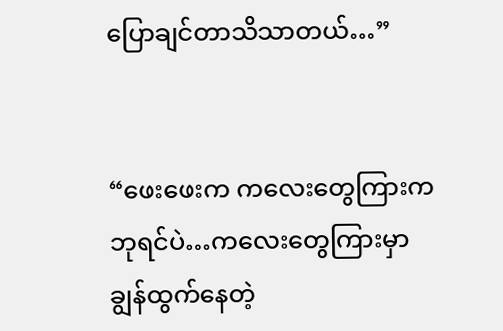ပြောချင်တာသိသာတယ်…”


“ဖေးဖေးက ကလေးတွေကြားက ဘုရင်ပဲ…ကလေးတွေကြားမှာ ချွန်ထွက်နေတဲ့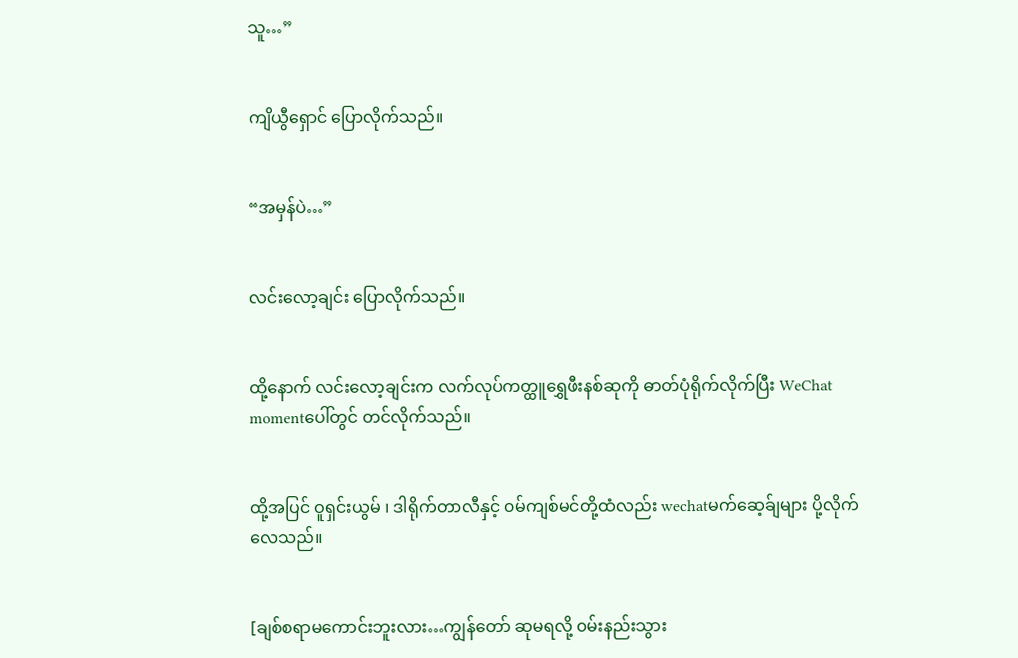သူ…”


ကျိယွီရှောင် ပြောလိုက်သည်။


“အမှန်ပဲ…”


လင်းလော့ချင်း ပြောလိုက်သည်။


ထို့နောက် လင်းလော့ချင်းက လက်လုပ်ကတ္ထူရွှေဖီးနစ်ဆုကို ဓာတ်ပုံရိုက်လိုက်ပြီး WeChat momentပေါ်တွင် တင်လိုက်သည်။


ထို့အပြင် ဝူရှင်းယွမ် ၊ ဒါရိုက်တာလီနှင့် ၀မ်ကျစ်မင်တို့ထံလည်း wechatမက်ဆေ့ခ်ျများ ပို့လိုက်လေသည်။


[ချစ်စရာမကောင်းဘူးလား…ကျွန်တော် ဆုမရလို့ ၀မ်းနည်းသွား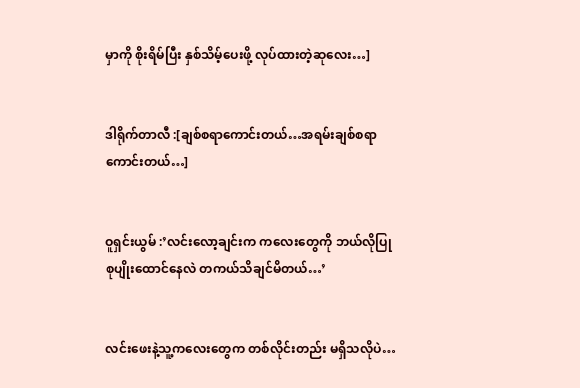မှာကို စိုးရိမ်ပြီး နှစ်သိမ့်ပေးဖို့ လုပ်ထားတဲ့ဆုလေး…]


ဒါရိုက်တာလီ :[ချစ်စရာကောင်းတယ်…အရမ်းချစ်စရာကောင်းတယ်…]


ဝူရှင်းယွမ် :’လင်းလော့ချင်းက ကလေးတွေကို ဘယ်လိုပြုစုပျိုးထောင်နေလဲ တကယ်သိချင်မိတယ်…’


လင်းဖေးနဲ့သူ့ကလေးတွေက တစ်လိုင်းတည်း မရှိသလိုပဲ…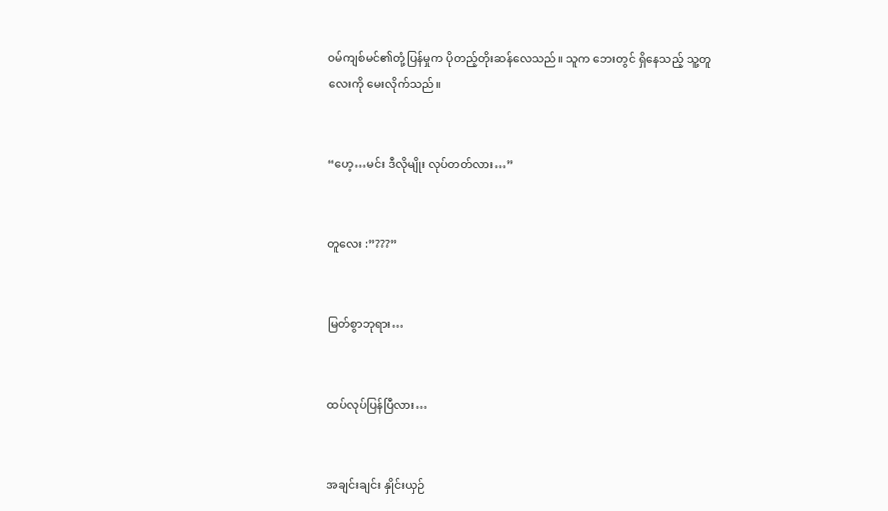၀မ်ကျစ်မင်၏တုံ့ပြန်မှုက ပိုတည့်တိုးဆန်လေသည်။ သူက ဘေးတွင် ရှိနေသည့် သူ့တူလေးကို မေးလိုက်သည်။


“ဟေ့…မင်း ဒီလိုမျိုး လုပ်တတ်လား…”


တူလေး :”???”


မြတ်စွာဘုရား…


ထပ်လုပ်ပြန်ပြီလား…


အချင်းချင်း နှိုင်းယှဉ်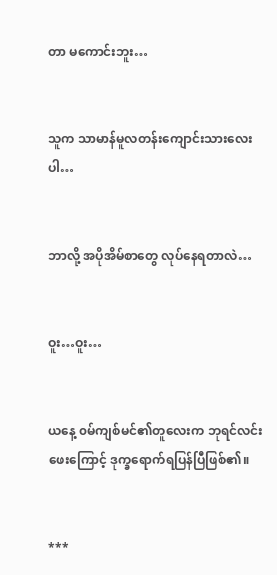တာ မကောင်းဘူး…


သူက သာမာန်မူလတန်းကျောင်းသားလေးပါ…


ဘာလို့ အပိုအိမ်စာတွေ လုပ်နေရတာလဲ…


ဝူး…ဝူး…


ယနေ့ ၀မ်ကျစ်မင်၏တူလေးက ဘုရင်လင်းဖေးကြောင့် ဒုက္ခရောက်ရပြန်ပြီဖြစ်၏။


***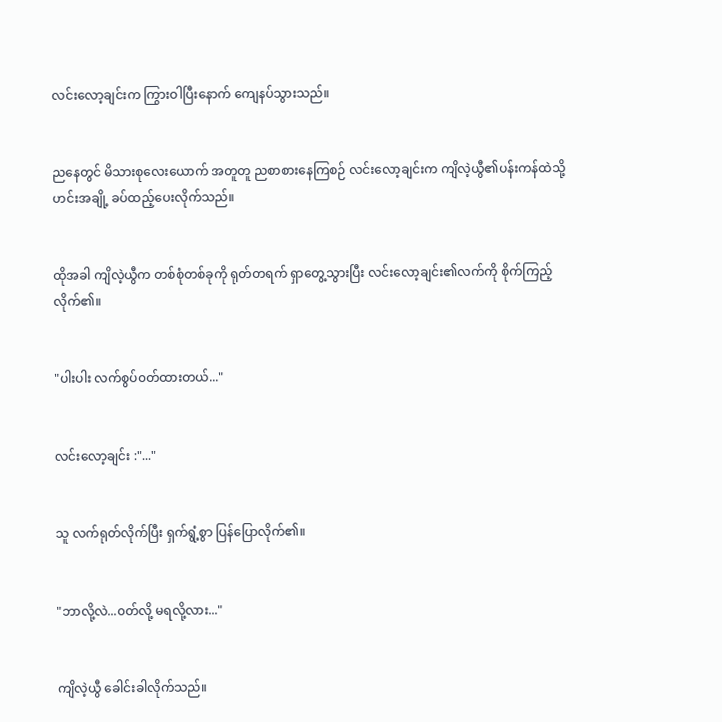လင်းလော့ချင်းက ကြွားဝါပြီးနောက် ကျေနပ်သွားသည်။


ညနေတွင် မိသားစုလေးယောက် အတူတူ ညစာစားနေကြစဉ် လင်းလော့ချင်းက ကျိလဲ့ယွီ၏ပန်းကန်ထဲသို့ ဟင်းအချို့ ခပ်ထည့်ပေးလိုက်သည်။


ထိုအခါ ကျိလဲ့ယွီက တစ်စုံတစ်ခုကို ရုတ်တရက် ရှာတွေ့သွားပြီး လင်းလော့ချင်း၏လက်ကို စိုက်ကြည့်လိုက်၏။


"ပါးပါး လက်စွပ်၀တ်ထားတယ်..."


လင်းလော့ချင်း :"..."


သူ လက်ရုတ်လိုက်ပြီး ရှက်ရွံ့စွာ ပြန်ပြောလိုက်၏။


"ဘာလို့လဲ...၀တ်လို့ မရလို့လား..."


ကျိလဲ့ယွီ ခေါင်းခါလိုက်သည်။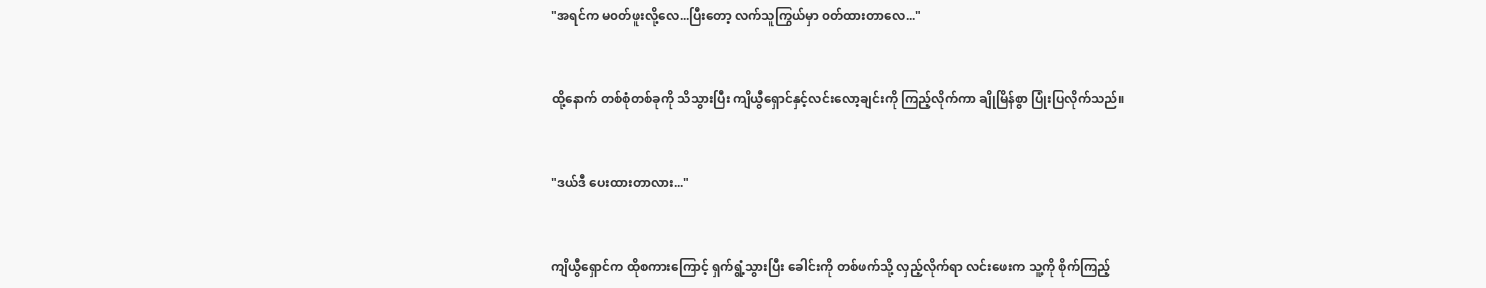"အရင်က မ၀တ်ဖူးလို့လေ...ပြီးတော့ လက်သူကြွယ်မှာ ၀တ်ထားတာလေ..."


ထို့နောက် တစ်စုံတစ်ခုကို သိသွားပြီး ကျိယွီရှောင်နှင့်လင်းလော့ချင်းကို ကြည့်လိုက်ကာ ချိုမြိန်စွာ ပြုံးပြလိုက်သည်။


"ဒယ်ဒီ ပေးထားတာလား..."


ကျိယွီရှောင်က ထိုစကားကြောင့် ရှက်ရွံ့သွားပြီး ခေါင်းကို တစ်ဖက်သို့ လှည့်လိုက်ရာ လင်းဖေးက သူ့ကို စိုက်ကြည့်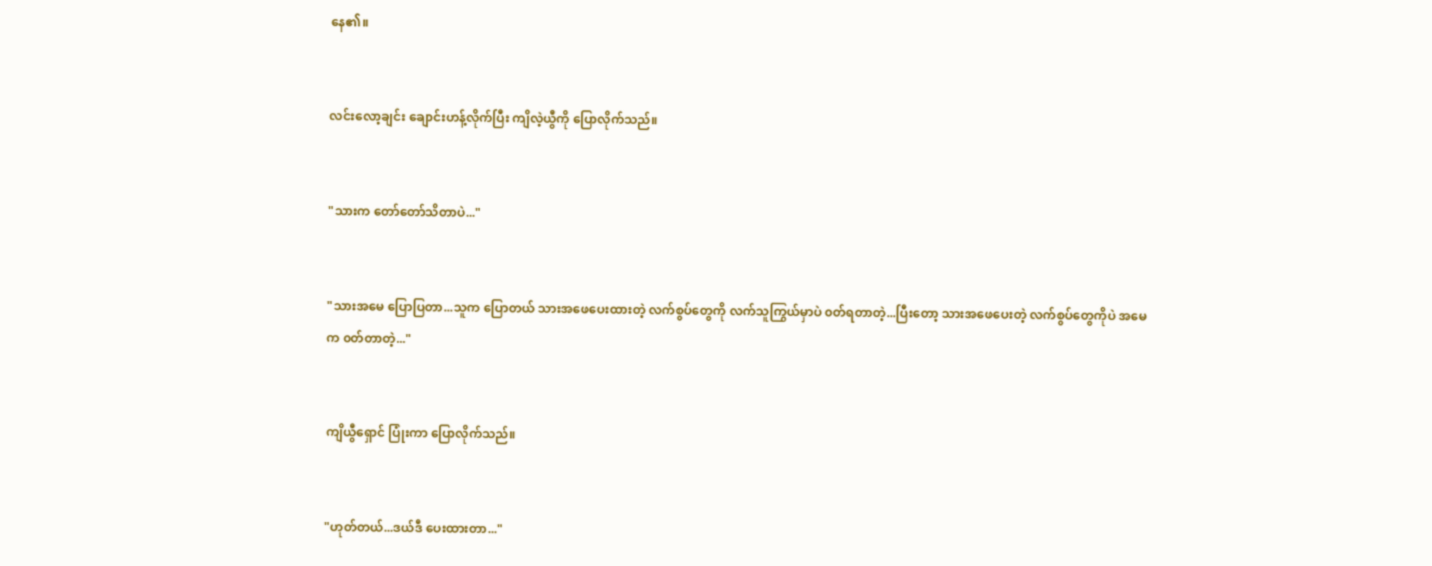နေ၏။


လင်းလော့ချင်း ချောင်းဟန့်လိုက်ပြီး ကျိလဲ့ယွီကို ပြောလိုက်သည်။


"သားက တော်တော်သိတာပဲ..."


"သားအမေ ပြောပြတာ...သူက ပြောတယ် သားအဖေပေးထားတဲ့ လက်စွပ်တွေကို လက်သူကြွယ်မှာပဲ ၀တ်ရတာတဲ့...ပြီးတော့ သားအဖေပေးတဲ့ လက်စွပ်တွေကိုပဲ အမေက ၀တ်တာတဲ့..."


ကျိယွီရှောင် ပြုံးကာ ပြောလိုက်သည်။


"ဟုတ်တယ်...ဒယ်ဒီ ပေးထားတာ..."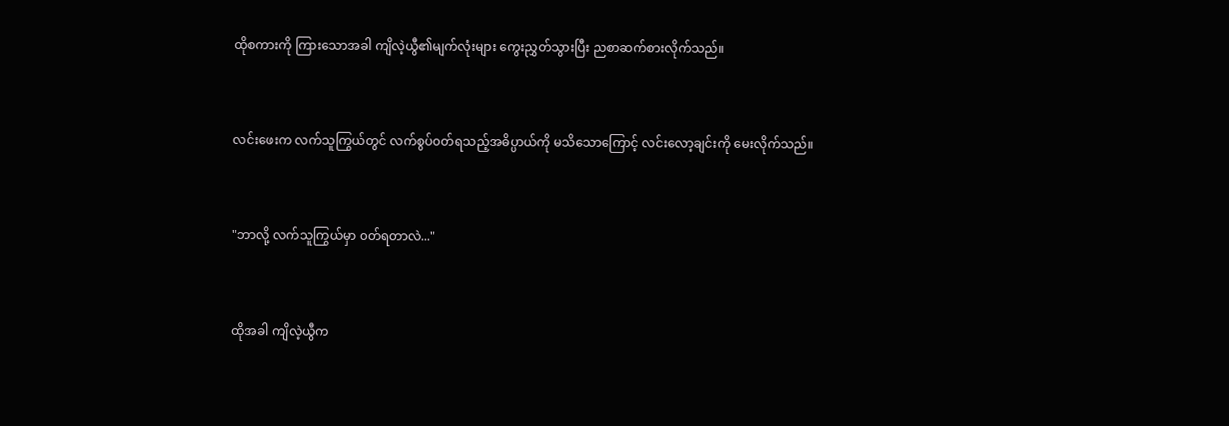ထိုစကားကို ကြားသောအခါ ကျိလဲ့ယွီ၏မျက်လုံးများ ကွေးညွှတ်သွားပြီး ညစာဆက်စားလိုက်သည်။


လင်းဖေးက လက်သူကြွယ်တွင် လက်စွပ်၀တ်ရသည့်အဓိပ္ပာယ်ကို မသိသောကြောင့် လင်းလော့ချင်းကို မေးလိုက်သည်။


"ဘာလို့ လက်သူကြွယ်မှာ ၀တ်ရတာလဲ..."


ထိုအခါ ကျိလဲ့ယွီက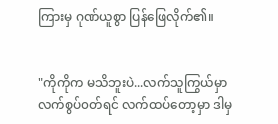ကြားမှ ဂုဏ်ယူစွာ ပြန်ဖြေလိုက်၏။


"ကိုကိုက မသိဘူးပဲ...လက်သူကြွယ်မှာ လက်စွပ်၀တ်ရင် လက်ထပ်တော့မှာ ဒါမှ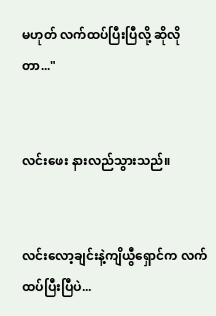မဟုတ် လက်ထပ်ပြီးပြီလို့ ဆိုလိုတာ..."


လင်းဖေး နားလည်သွားသည်။


လင်းလော့ချင်းနဲ့ကျိယွီရှောင်က လက်ထပ်ပြီးပြီပဲ...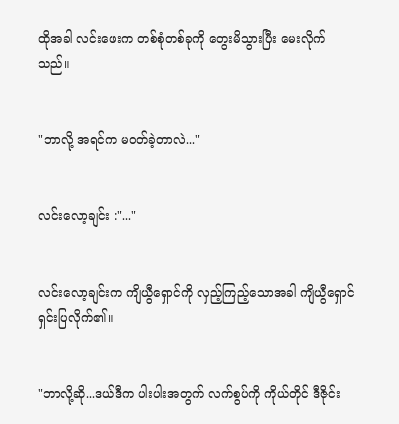ထိုအခါ လင်း‌ဖေးက တစ်စုံတစ်ခုကို တွေးမိသွားပြီး မေးလိုက်သည်။


"ဘာလို့ အရင်က မ၀တ်ခဲ့တာလဲ..."


လင်းလော့ချင်း :"..."


လင်းလော့ချင်းက ကျိယွီရှောင်ကို လှည့်ကြည့်သောအခါ ကျိယွီရှောင် ရှင်းပြလိုက်၏။


"ဘာလို့ဆို...ဒယ်ဒီက ပါးပါးအတွက် လက်စွပ်ကို ကိုယ်တိုင် ဒီဇိုင်း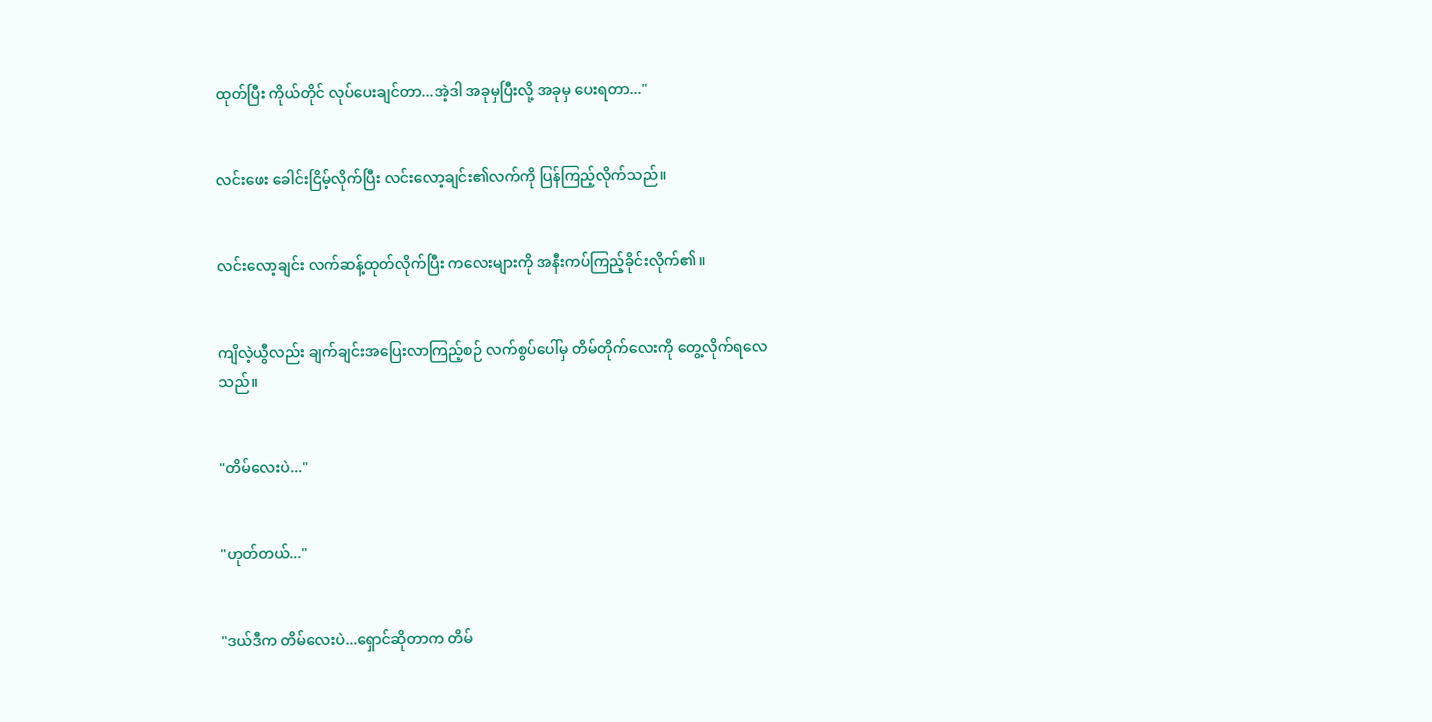ထုတ်ပြီး ကိုယ်တိုင် လုပ်ပေးချင်တာ...အဲ့ဒါ အခုမှပြီးလို့ အခုမှ ပေးရတာ..."


လင်းဖေး ခေါင်းငြိမ့်လိုက်ပြီး လင်းလော့ချင်း၏လက်ကို ပြန်ကြည့်လိုက်သည်။


လင်းလော့ချင်း လက်ဆန့်ထုတ်လိုက်ပြီး ကလေးများကို အနီးကပ်ကြည့်ခိုင်းလိုက်၏။


ကျိလဲ့ယွီလည်း ချက်ချင်းအပြေးလာကြည့်စဉ် လက်စွပ်ပေါ်မှ တိမ်တိုက်လေးကို တွေ့လိုက်ရလေသည်။


"တိမ်လေးပဲ..."


"ဟုတ်တယ်..."


"ဒယ်ဒီက တိမ်လေးပဲ...ရှောင်ဆိုတာက တိမ်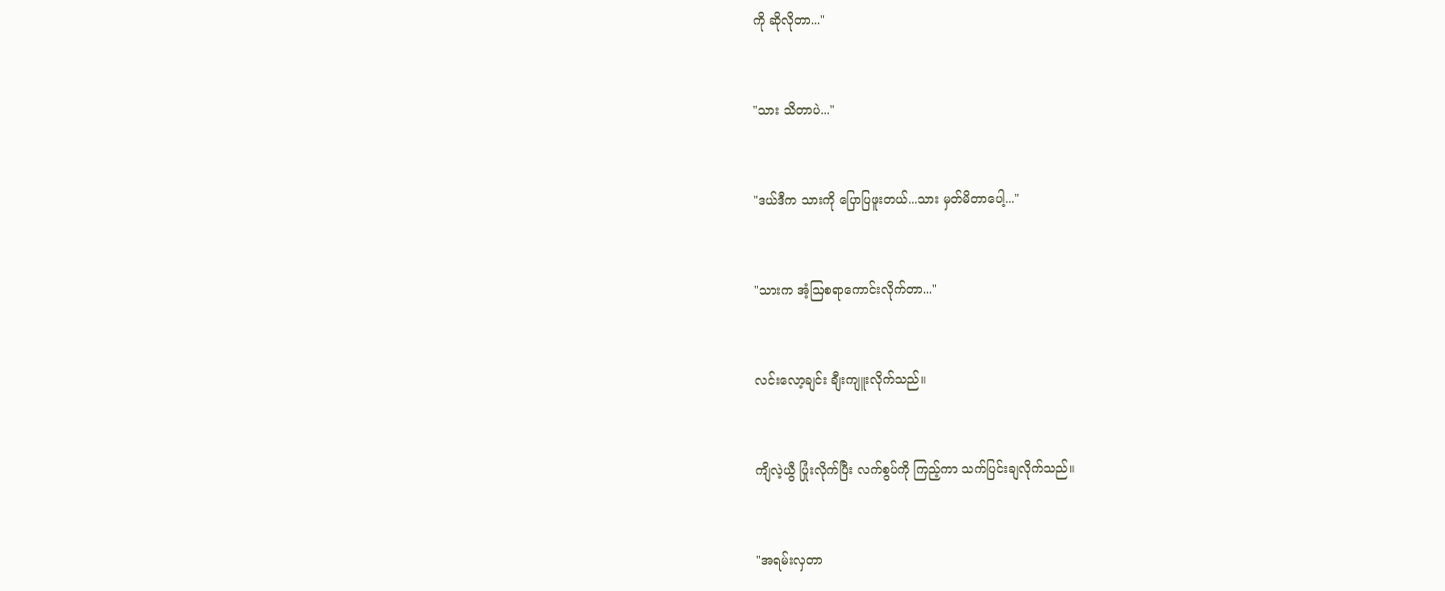ကို ဆိုလိုတာ..."


"သား သိတာပဲ..."


"ဒယ်ဒီက သားကို ပြောပြဖူးတယ်...သား မှတ်မိတာပေါ့..."


"သားက အံ့ဩစရာကောင်းလိုက်တာ..."


လင်းလော့ချင်း ချီးကျူးလိုက်သည်။


ကျိလဲ့ယွီ ပြုံးလိုက်ပြီး လက်စွပ်ကို ကြည့်ကာ သက်ပြင်းချလိုက်သည်။


"အရမ်းလှတာ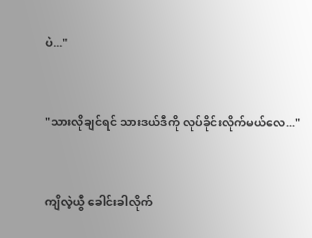ပဲ..."


"သားလိုချင်ရင် သားဒယ်ဒီကို လုပ်ခိုင်းလိုက်မယ်လေ..."


ကျိလဲ့ယွီ ခေါင်းခါလိုက်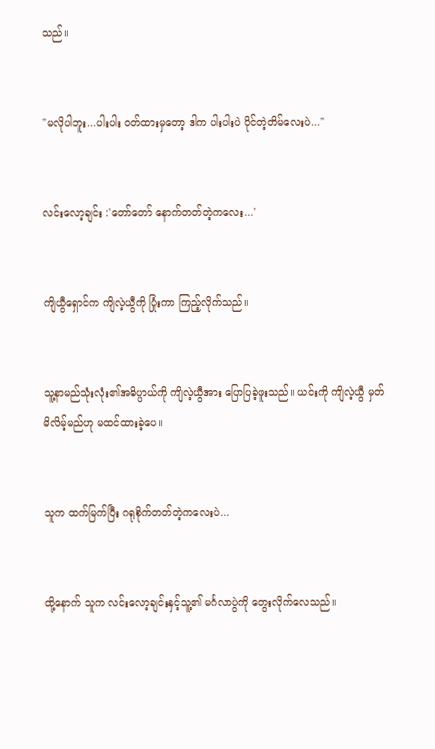သည်။


"မလိုပါဘူး...ပါးပါး ၀တ်ထားမှတော့ ဒါက ပါးပါးပဲ ပိုင်တဲ့တိမ်လေးပဲ..."


လင်းလော့ချင်း :'တော်တော် နောက်တတ်တဲ့ကလေး...'


ကျိယွီရှောင်က ကျိလဲ့ယွီကို ပြုံးကာ ကြည့်လိုက်သည်။


သူ့နာမည်သုံးလုံး၏အဓိပ္ပာယ်ကို ကျိလဲ့ယွီအား ပြောပြခဲ့ဖူးသည်။ ယင်းကို ကျိလဲ့ယွီ မှတ်မိလိမ့်မည်ဟု မထင်ထားခဲ့ပေ။


သူက ထက်မြက်ပြီး ဂရုစိုက်တတ်တဲ့ကလေးပဲ...


ထို့နောက် သူက လင်းလော့ချင်းနှင့်သူ့၏ မင်္ဂလာပွဲကို တွေးလိုက်လေသည်။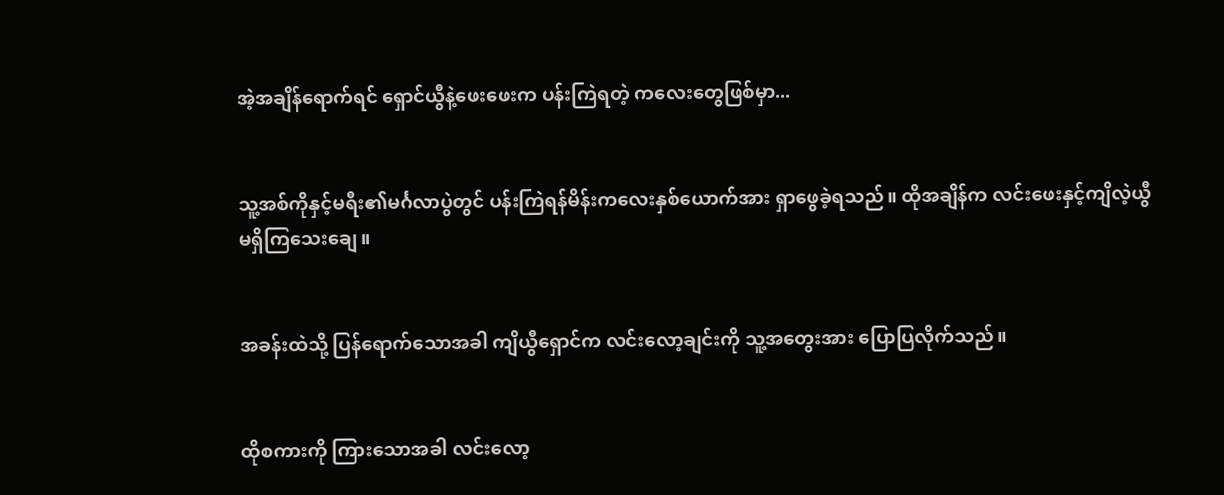အဲ့အချိန်ရောက်ရင် ရှောင်ယွီနဲ့ဖေးဖေးက ပန်းကြဲရတဲ့ ကလေးတွေဖြစ်မှာ...


သူ့အစ်ကိုနှင့်မရီး၏မင်္ဂလာပွဲတွင် ပန်းကြဲရန်မိန်းကလေးနှစ်ယောက်အား ရှာဖွေခဲ့ရသည်။ ထိုအချိန်က လင်းဖေးနှင့်ကျိလဲ့ယွီ မရှိကြသေးချေ။


အခန်းထဲသို့ ပြန်ရောက်သောအခါ ကျိယွီရှောင်က လင်းလော့ချင်းကို သူ့အတွေးအား ပြောပြလိုက်သည်။


ထိုစကားကို ကြားသောအခါ လင်းလော့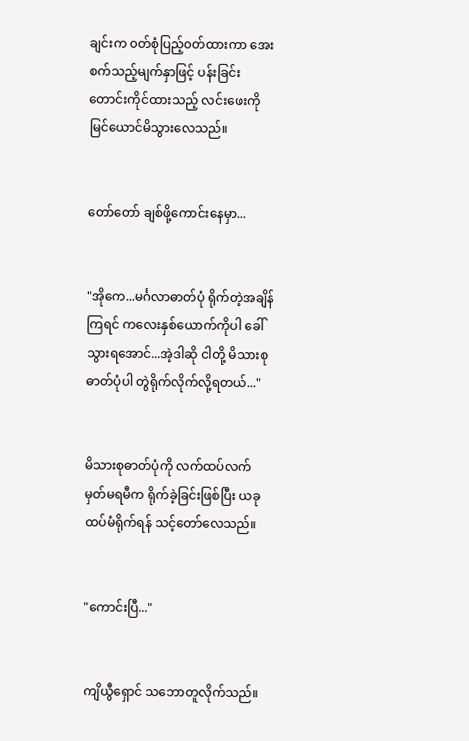ချင်းက ၀တ်စုံပြည့်၀တ်ထားကာ အေးစက်သည့်မျက်နှာဖြင့် ပန်းခြင်းတောင်းကိုင်ထားသည့် လင်းဖေးကို မြင်ယောင်မိသွားလေသည်။


တော်တော် ချစ်ဖို့ကောင်းနေမှာ...


"အိုကေ...မင်္ဂလာဓာတ်ပုံ ရိုက်တဲ့အချိန်ကြရင် ကလေးနှစ်ယောက်ကိုပါ ခေါ်သွားရအောင်...အဲ့ဒါဆို ငါတို့ မိသားစုဓာတ်ပုံပါ တွဲရိုက်လိုက်လို့ရတယ်..."


မိသားစုဓာတ်ပုံကို လက်ထပ်လက်မှတ်မရမီက ရိုက်ခဲ့ခြင်းဖြစ်ပြီး ယခု ထပ်မံရိုက်ရန် သင့်တော်လေသည်။


"ကောင်းပြီ..."


ကျိယွီရှောင် သဘောတူလိုက်သည်။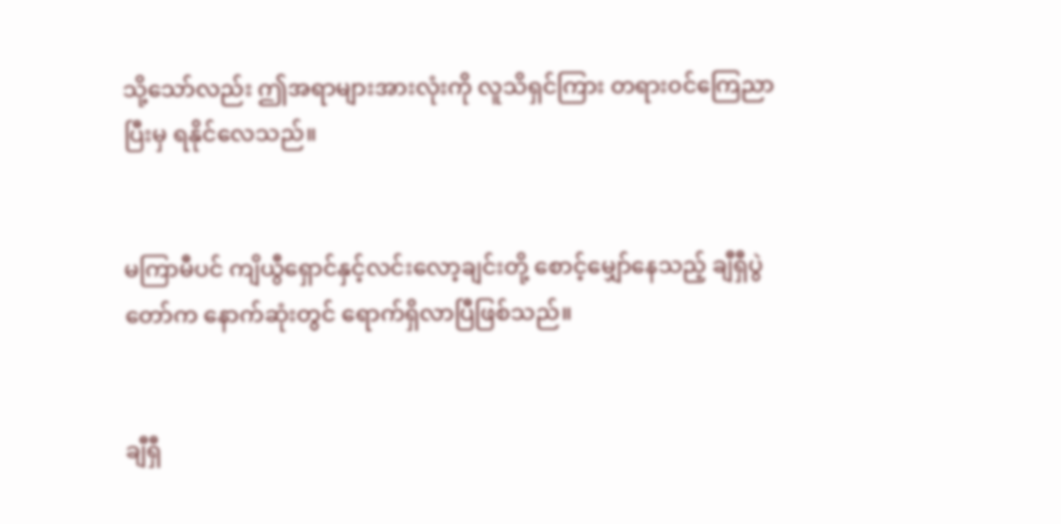သို့သော်လည်း ဤအရာများအားလုံးကို လူသိရှင်ကြား တရား၀င်ကြေညာပြီးမှ ရနိုင်လေသည်။


မကြာမီပင် ကျိယွီရှောင်နှင့်လင်းလော့ချင်းတို့ စောင့်မျှော်နေသည့် ချီရှီပွဲတော်က နောက်ဆုံးတွင် ရောက်ရှိလာပြီဖြစ်သည်။


ချီရှီ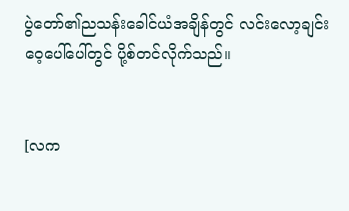ပွဲတော်၏ညသန်းခေါင်ယံအချိန်တွင် လင်းလော့ချင်း ဝေ့ပေါ်ပေါ်တွင် ပို့စ်တင်လိုက်သည်။


[လက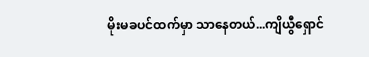မိုးမခပင်ထက်မှာ သာနေတယ်...ကျိယွီရှောင်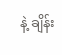နဲ့ ချိန်း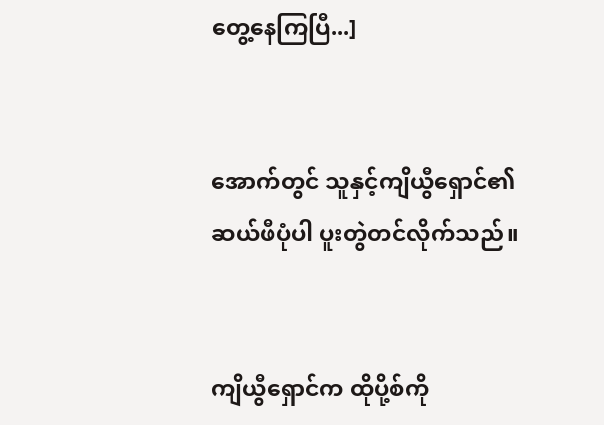တွေ့နေကြပြီ...]


အောက်တွင် သူနှင့်ကျိယွီရှောင်၏ ဆယ်ဖီပုံပါ ပူးတွဲတင်လိုက်သည်။


ကျိယွီရှောင်က ထိုပို့စ်ကို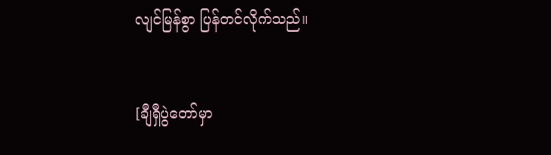လျင်မြန်စွာ ပြန်တင်လိုက်သည်။


[ချီရှီပွဲတော်မှာ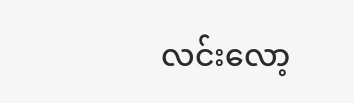လင်းလော့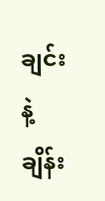ချင်းနဲ့ ချိန်း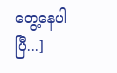တွေ့နေပါပြီ...]